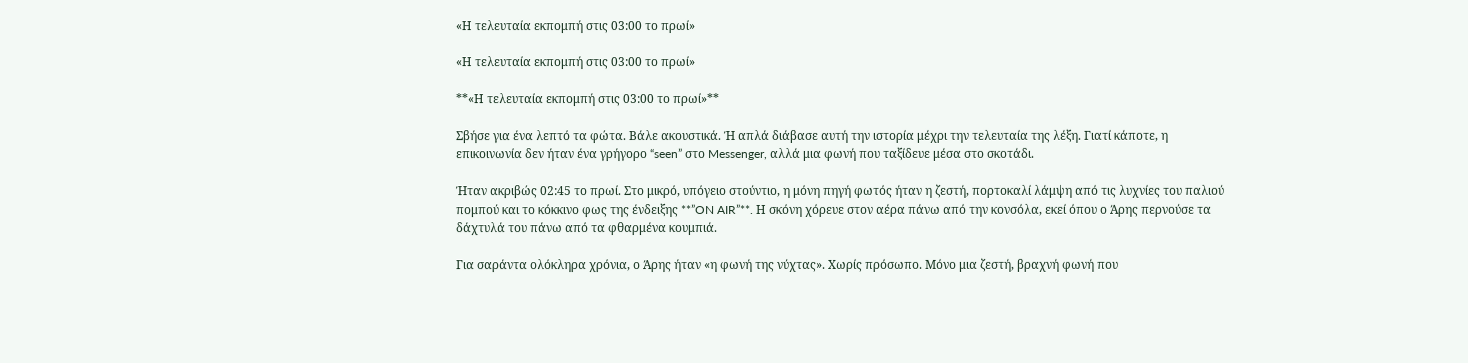«Η τελευταία εκπομπή στις 03:00 το πρωί»

«Η τελευταία εκπομπή στις 03:00 το πρωί»

**«Η τελευταία εκπομπή στις 03:00 το πρωί»**

Σβήσε για ένα λεπτό τα φώτα. Βάλε ακουστικά. Ή απλά διάβασε αυτή την ιστορία μέχρι την τελευταία της λέξη. Γιατί κάποτε, η επικοινωνία δεν ήταν ένα γρήγορο “seen” στο Messenger, αλλά μια φωνή που ταξίδευε μέσα στο σκοτάδι.

Ήταν ακριβώς 02:45 το πρωί. Στο μικρό, υπόγειο στούντιο, η μόνη πηγή φωτός ήταν η ζεστή, πορτοκαλί λάμψη από τις λυχνίες του παλιού πομπού και το κόκκινο φως της ένδειξης **”ON AIR”**. Η σκόνη χόρευε στον αέρα πάνω από την κονσόλα, εκεί όπου ο Άρης περνούσε τα δάχτυλά του πάνω από τα φθαρμένα κουμπιά.

Για σαράντα ολόκληρα χρόνια, ο Άρης ήταν «η φωνή της νύχτας». Χωρίς πρόσωπο. Μόνο μια ζεστή, βραχνή φωνή που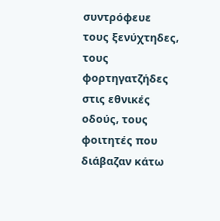συντρόφευε τους ξενύχτηδες, τους φορτηγατζήδες στις εθνικές οδούς, τους φοιτητές που διάβαζαν κάτω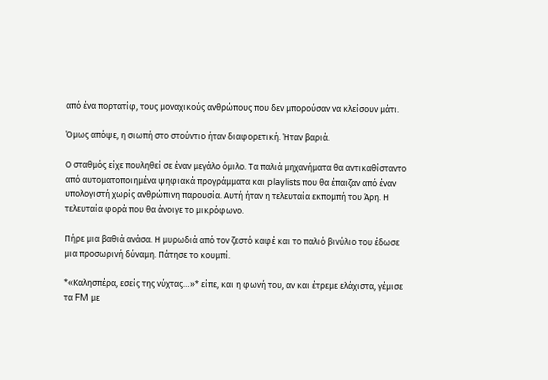από ένα πορτατίφ, τους μοναχικούς ανθρώπους που δεν μπορούσαν να κλείσουν μάτι.

Όμως απόψε, η σιωπή στο στούντιο ήταν διαφορετική. Ήταν βαριά.

Ο σταθμός είχε πουληθεί σε έναν μεγάλο όμιλο. Τα παλιά μηχανήματα θα αντικαθίσταντο από αυτοματοποιημένα ψηφιακά προγράμματα και playlists που θα έπαιζαν από έναν υπολογιστή χωρίς ανθρώπινη παρουσία. Αυτή ήταν η τελευταία εκπομπή του Άρη. Η τελευταία φορά που θα άνοιγε το μικρόφωνο.

Πήρε μια βαθιά ανάσα. Η μυρωδιά από τον ζεστό καφέ και το παλιό βινύλιο του έδωσε μια προσωρινή δύναμη. Πάτησε το κουμπί.

*«Καλησπέρα, εσείς της νύχτας…»* είπε, και η φωνή του, αν και έτρεμε ελάχιστα, γέμισε τα FM με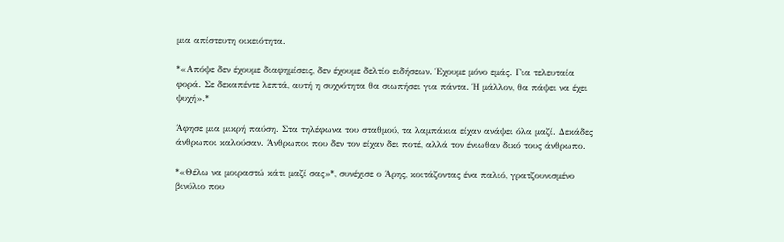μια απίστευτη οικειότητα.

*«Απόψε δεν έχουμε διαφημίσεις, δεν έχουμε δελτίο ειδήσεων. Έχουμε μόνο εμάς. Για τελευταία φορά. Σε δεκαπέντε λεπτά, αυτή η συχνότητα θα σιωπήσει για πάντα. Ή μάλλον, θα πάψει να έχει ψυχή».*

Άφησε μια μικρή παύση. Στα τηλέφωνα του σταθμού, τα λαμπάκια είχαν ανάψει όλα μαζί. Δεκάδες άνθρωποι καλούσαν. Άνθρωποι που δεν τον είχαν δει ποτέ, αλλά τον ένιωθαν δικό τους άνθρωπο.

*«Θέλω να μοιραστώ κάτι μαζί σας»*, συνέχισε ο Άρης, κοιτάζοντας ένα παλιό, γρατζουνισμένο βινύλιο που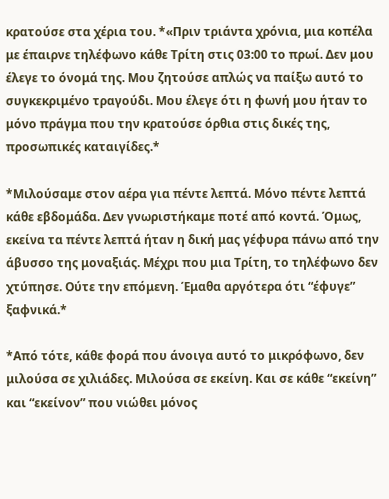κρατούσε στα χέρια του. *«Πριν τριάντα χρόνια, μια κοπέλα με έπαιρνε τηλέφωνο κάθε Τρίτη στις 03:00 το πρωί. Δεν μου έλεγε το όνομά της. Μου ζητούσε απλώς να παίξω αυτό το συγκεκριμένο τραγούδι. Μου έλεγε ότι η φωνή μου ήταν το μόνο πράγμα που την κρατούσε όρθια στις δικές της, προσωπικές καταιγίδες.*

*Μιλούσαμε στον αέρα για πέντε λεπτά. Μόνο πέντε λεπτά κάθε εβδομάδα. Δεν γνωριστήκαμε ποτέ από κοντά. Όμως, εκείνα τα πέντε λεπτά ήταν η δική μας γέφυρα πάνω από την άβυσσο της μοναξιάς. Μέχρι που μια Τρίτη, το τηλέφωνο δεν χτύπησε. Ούτε την επόμενη. Έμαθα αργότερα ότι “έφυγε” ξαφνικά.*

*Από τότε, κάθε φορά που άνοιγα αυτό το μικρόφωνο, δεν μιλούσα σε χιλιάδες. Μιλούσα σε εκείνη. Και σε κάθε “εκείνη” και “εκείνον” που νιώθει μόνος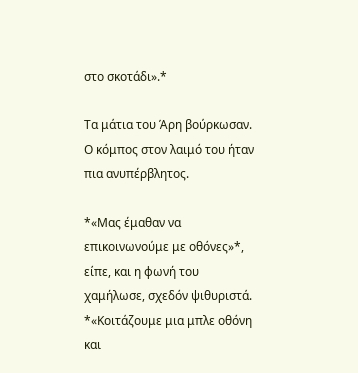στο σκοτάδι».*

Τα μάτια του Άρη βούρκωσαν. Ο κόμπος στον λαιμό του ήταν πια ανυπέρβλητος.

*«Μας έμαθαν να επικοινωνούμε με οθόνες»*, είπε, και η φωνή του χαμήλωσε, σχεδόν ψιθυριστά. *«Κοιτάζουμε μια μπλε οθόνη και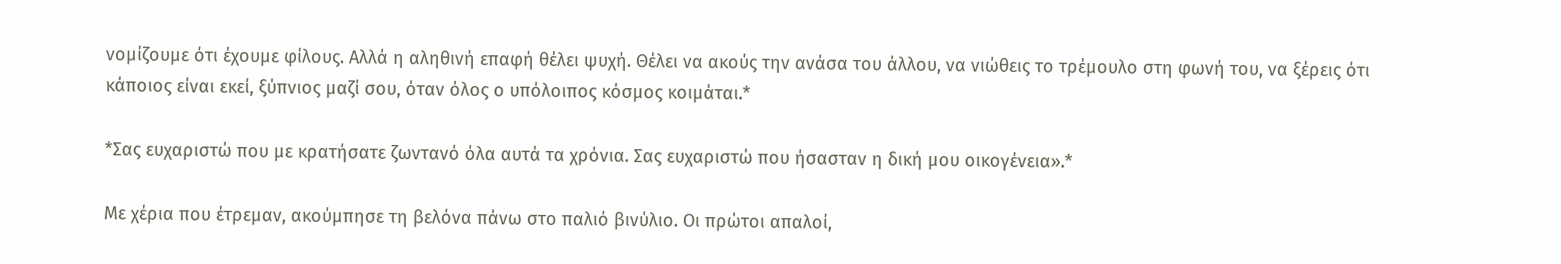νομίζουμε ότι έχουμε φίλους. Αλλά η αληθινή επαφή θέλει ψυχή. Θέλει να ακούς την ανάσα του άλλου, να νιώθεις το τρέμουλο στη φωνή του, να ξέρεις ότι κάποιος είναι εκεί, ξύπνιος μαζί σου, όταν όλος ο υπόλοιπος κόσμος κοιμάται.*

*Σας ευχαριστώ που με κρατήσατε ζωντανό όλα αυτά τα χρόνια. Σας ευχαριστώ που ήσασταν η δική μου οικογένεια».*

Με χέρια που έτρεμαν, ακούμπησε τη βελόνα πάνω στο παλιό βινύλιο. Οι πρώτοι απαλοί,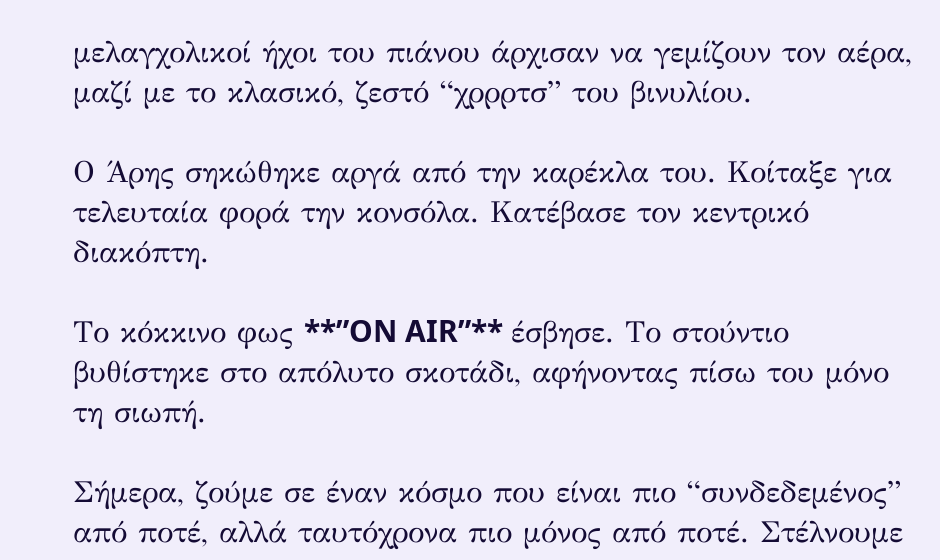μελαγχολικοί ήχοι του πιάνου άρχισαν να γεμίζουν τον αέρα, μαζί με το κλασικό, ζεστό “χρρρτσ” του βινυλίου.

Ο Άρης σηκώθηκε αργά από την καρέκλα του. Κοίταξε για τελευταία φορά την κονσόλα. Κατέβασε τον κεντρικό διακόπτη.

Το κόκκινο φως **”ON AIR”** έσβησε. Το στούντιο βυθίστηκε στο απόλυτο σκοτάδι, αφήνοντας πίσω του μόνο τη σιωπή.

Σήμερα, ζούμε σε έναν κόσμο που είναι πιο “συνδεδεμένος” από ποτέ, αλλά ταυτόχρονα πιο μόνος από ποτέ. Στέλνουμε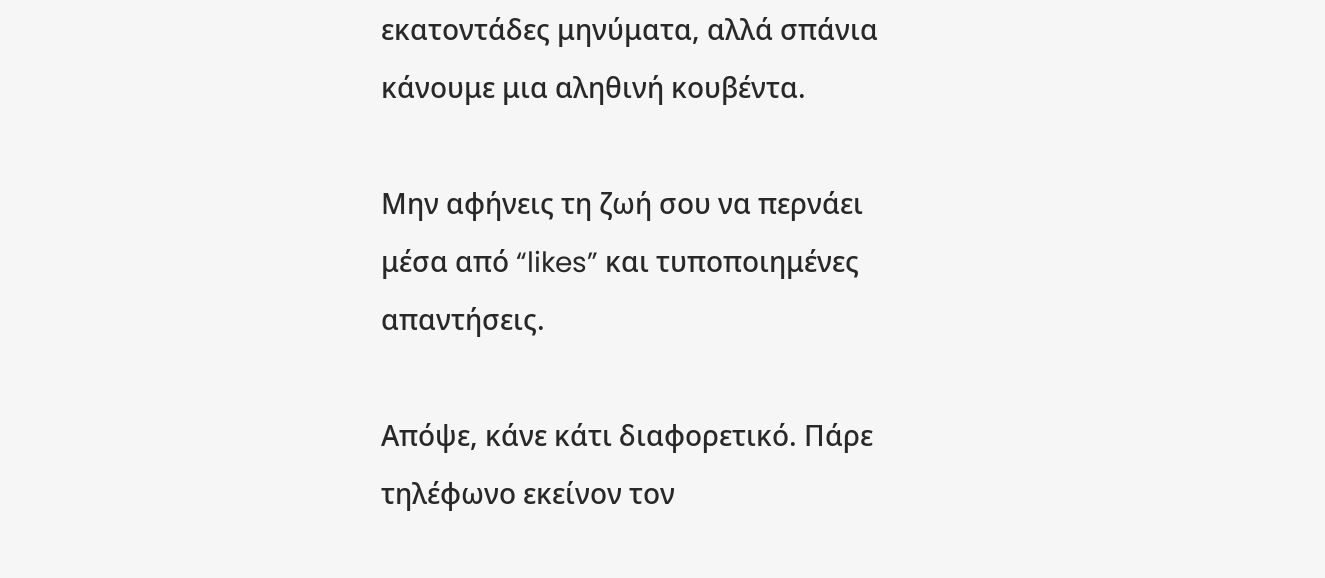εκατοντάδες μηνύματα, αλλά σπάνια κάνουμε μια αληθινή κουβέντα.

Μην αφήνεις τη ζωή σου να περνάει μέσα από “likes” και τυποποιημένες απαντήσεις.

Απόψε, κάνε κάτι διαφορετικό. Πάρε τηλέφωνο εκείνον τον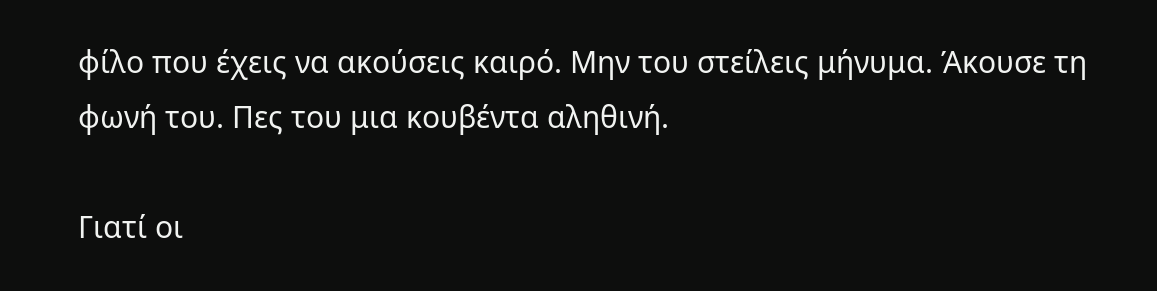φίλο που έχεις να ακούσεις καιρό. Μην του στείλεις μήνυμα. Άκουσε τη φωνή του. Πες του μια κουβέντα αληθινή.

Γιατί οι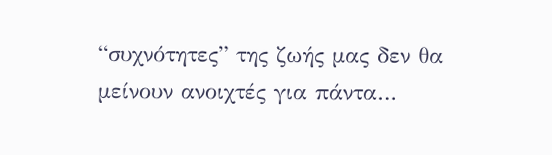“συχνότητες” της ζωής μας δεν θα μείνουν ανοιχτές για πάντα…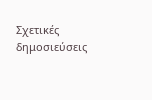Σχετικές δημοσιεύσεις